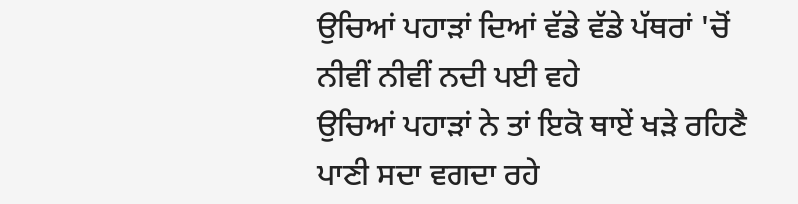ਉਚਿਆਂ ਪਹਾੜਾਂ ਦਿਆਂ ਵੱਡੇ ਵੱਡੇ ਪੱਥਰਾਂ 'ਚੋਂ
ਨੀਵੀਂ ਨੀਵੀਂ ਨਦੀ ਪਈ ਵਹੇ
ਉਚਿਆਂ ਪਹਾੜਾਂ ਨੇ ਤਾਂ ਇਕੋ ਥਾਏਂ ਖੜੇ ਰਹਿਣੈ
ਪਾਣੀ ਸਦਾ ਵਗਦਾ ਰਹੇ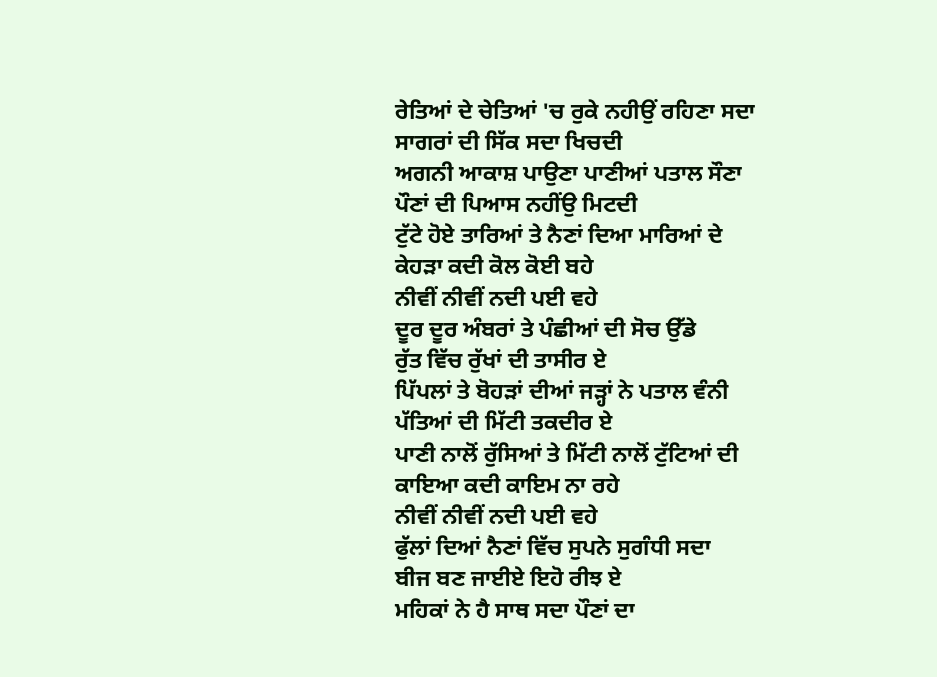ਰੇਤਿਆਂ ਦੇ ਚੇਤਿਆਂ 'ਚ ਰੁਕੇ ਨਹੀਉਂ ਰਹਿਣਾ ਸਦਾ
ਸਾਗਰਾਂ ਦੀ ਸਿੱਕ ਸਦਾ ਖਿਚਦੀ
ਅਗਨੀ ਆਕਾਸ਼ ਪਾਉਣਾ ਪਾਣੀਆਂ ਪਤਾਲ ਸੌਣਾ
ਪੌਣਾਂ ਦੀ ਪਿਆਸ ਨਹੀਂਉ ਮਿਟਦੀ
ਟੁੱਟੇ ਹੋਏ ਤਾਰਿਆਂ ਤੇ ਨੈਣਾਂ ਦਿਆ ਮਾਰਿਆਂ ਦੇ
ਕੇਹੜਾ ਕਦੀ ਕੋਲ ਕੋਈ ਬਹੇ
ਨੀਵੀਂ ਨੀਵੀਂ ਨਦੀ ਪਈ ਵਹੇ
ਦੂਰ ਦੂਰ ਅੰਬਰਾਂ ਤੇ ਪੰਛੀਆਂ ਦੀ ਸੋਚ ਉੱਡੇ
ਰੁੱਤ ਵਿੱਚ ਰੁੱਖਾਂ ਦੀ ਤਾਸੀਰ ਏ
ਪਿੱਪਲਾਂ ਤੇ ਬੋਹੜਾਂ ਦੀਆਂ ਜੜ੍ਹਾਂ ਨੇ ਪਤਾਲ ਵੰਨੀ
ਪੱਤਿਆਂ ਦੀ ਮਿੱਟੀ ਤਕਦੀਰ ਏ
ਪਾਣੀ ਨਾਲੋਂ ਰੁੱਸਿਆਂ ਤੇ ਮਿੱਟੀ ਨਾਲੋਂ ਟੁੱਟਿਆਂ ਦੀ
ਕਾਇਆ ਕਦੀ ਕਾਇਮ ਨਾ ਰਹੇ
ਨੀਵੀਂ ਨੀਵੀਂ ਨਦੀ ਪਈ ਵਹੇ
ਫੁੱਲਾਂ ਦਿਆਂ ਨੈਣਾਂ ਵਿੱਚ ਸੁਪਨੇ ਸੁਗੰਧੀ ਸਦਾ
ਬੀਜ ਬਣ ਜਾਈਏ ਇਹੋ ਰੀਝ ਏ
ਮਹਿਕਾਂ ਨੇ ਹੈ ਸਾਥ ਸਦਾ ਪੌਣਾਂ ਦਾ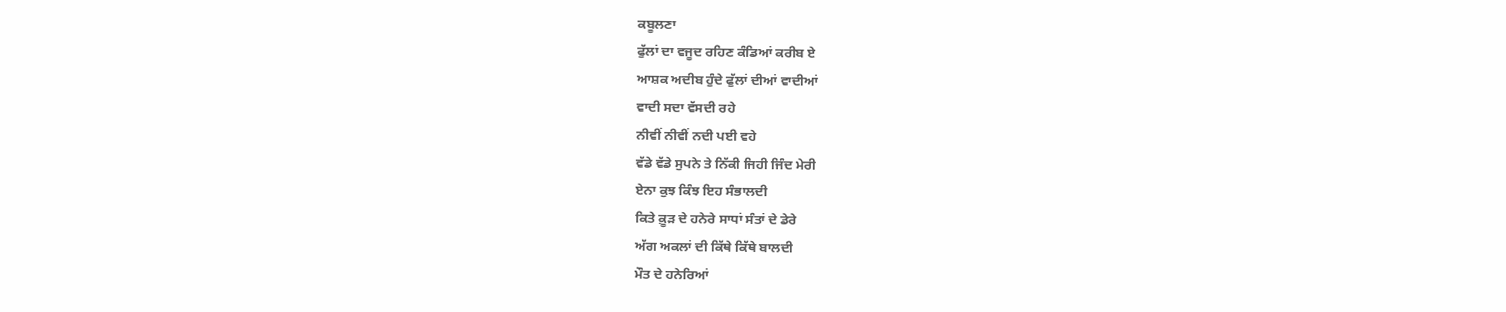ਕਬੂਲਣਾ
ਫੁੱਲਾਂ ਦਾ ਵਜੂਦ ਰਹਿਣ ਕੰਡਿਆਂ ਕਰੀਬ ਏ
ਆਸ਼ਕ ਅਦੀਬ ਹੁੰਦੇ ਫੁੱਲਾਂ ਦੀਆਂ ਵਾਦੀਆਂ
ਵਾਦੀ ਸਦਾ ਵੱਸਦੀ ਰਹੇ
ਨੀਵੀਂ ਨੀਵੀਂ ਨਦੀ ਪਈ ਵਹੇ
ਵੱਡੇ ਵੱਡੇ ਸੁਪਨੇ ਤੇ ਨਿੱਕੀ ਜਿਹੀ ਜਿੰਦ ਮੇਰੀ
ਏਨਾ ਕੁਝ ਕਿੰਝ ਇਹ ਸੰਭਾਲਦੀ
ਕਿਤੇ ਕ਼ੂੜ ਦੇ ਹਨੇਰੇ ਸਾਧਾਂ ਸੰਤਾਂ ਦੇ ਡੇਰੇ
ਅੱਗ ਅਕਲਾਂ ਦੀ ਕਿੱਥੇ ਕਿੱਥੇ ਬਾਲਦੀ
ਮੌਤ ਦੇ ਹਨੇਰਿਆਂ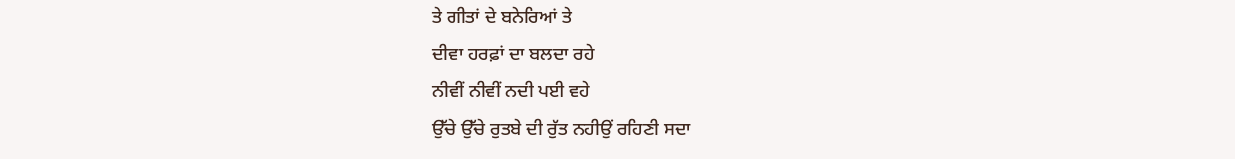ਤੇ ਗੀਤਾਂ ਦੇ ਬਨੇਰਿਆਂ ਤੇ
ਦੀਵਾ ਹਰਫ਼ਾਂ ਦਾ ਬਲਦਾ ਰਹੇ
ਨੀਵੀਂ ਨੀਵੀਂ ਨਦੀ ਪਈ ਵਹੇ
ਉੱਚੇ ਉੱਚੇ ਰੁਤਬੇ ਦੀ ਰੁੱਤ ਨਹੀਉਂ ਰਹਿਣੀ ਸਦਾ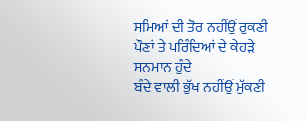ਸਮਿਆਂ ਦੀ ਤੋਰ ਨਹੀਂਉਂ ਰੁਕਣੀ
ਪੌਣਾਂ ਤੇ ਪਰਿੰਦਿਆਂ ਦੇ ਕੇਹੜੇ ਸਨਮਾਨ ਹੁੰਦੇ
ਬੰਦੇ ਵਾਲੀ ਭੁੱਖ ਨਹੀਂਉਂ ਮੁੱਕਣੀ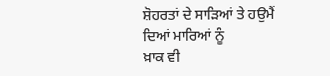ਸ਼ੋਹਰਤਾਂ ਦੇ ਸਾੜਿਆਂ ਤੇ ਹਉਮੈਂ ਦਿਆਂ ਮਾਰਿਆਂ ਨੂੰ
ਖ਼ਾਕ ਵੀ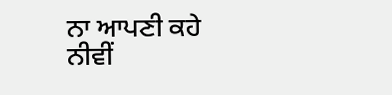ਨਾ ਆਪਣੀ ਕਹੇ
ਨੀਵੀਂ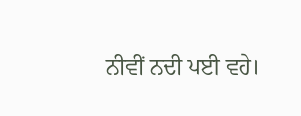ਨੀਵੀਂ ਨਦੀ ਪਈ ਵਹੇ।